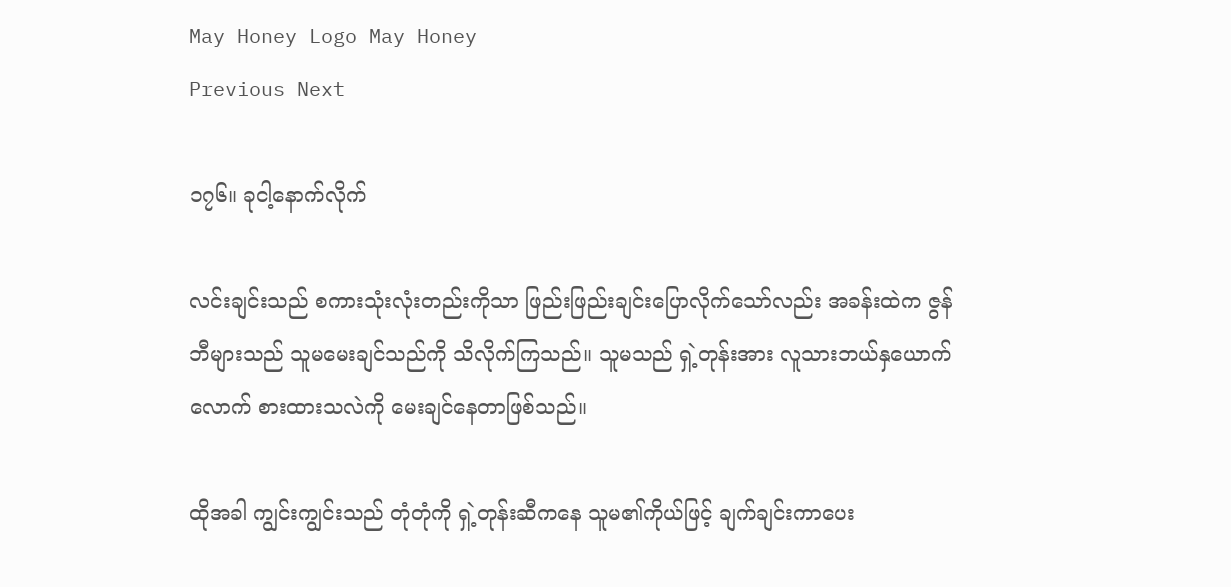May Honey Logo May Honey
Previous Next

၁၇၆။ ခုငါ့နောက်လိုက်

လင်းချင်းသည် စကားသုံးလုံးတည်းကိုသာ ဖြည်းဖြည်းချင်းပြောလိုက်သော်လည်း အခန်းထဲက ဇွန်ဘီများသည် သူမမေးချင်သည်ကို သိလိုက်ကြသည်။ သူမသည် ရှဲ့တုန်းအား လူသားဘယ်နှယောက်လောက် စားထားသလဲကို မေးချင်နေတာဖြစ်သည်။

ထိုအခါ ကျွင်းကျွင်းသည် တုံတုံကို ရှဲ့တုန်းဆီကနေ သူမ၏ကိုယ်ဖြင့် ချက်ချင်းကာပေး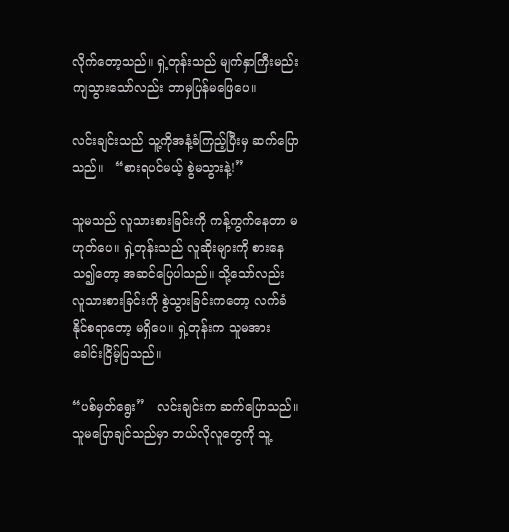လိုက်တော့သည်။ ရှဲ့တုန်းသည် မျက်နှာကြီးမည်းကျသွားသော်လည်း ဘာမှပြန်မဖြေပေ။

လင်းချင်းသည် သူ့ကိုအနံ့ခံကြည့်ပြီးမှ ဆက်ပြောသည်။   “စားရပင်မယ့် စွဲမသွားနဲ့!”

သူမသည် လူသားစားခြင်းကို ကန့်ကွက်နေတာ မဟုတ်ပေ။ ရှဲ့တုန်းသည် လူဆိုးများကို စားနေသ၍တော့ အဆင်ပြေပါသည်။ သို့သော်လည်း လူသားစားခြင်းကို စွဲသွားခြင်းကတော့ လက်ခံနိုင်စရာတော့ မရှိပေ။ ရှဲ့တုန်းက သူမအား ခေါင်းငြိမ့်ပြသည်။

“ပစ်မှတ်ရွေး”   လင်းချင်းက ဆက်ပြောသည်။ သူမပြောချင်သည်မှာ ဘယ်လိုလူတွေကို သူ့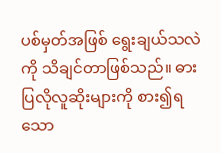ပစ်မှတ်အဖြစ် ရွေးချယ်သလဲကို သိချင်တာဖြစ်သည်။ ဓားပြလိုလူဆိုးများကို စား၍ရသော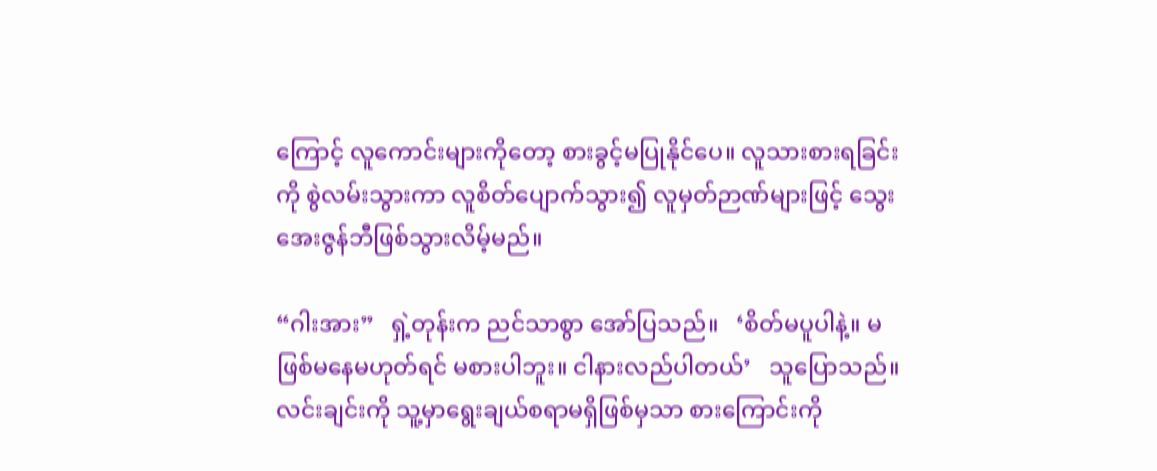ကြောင့် လူကောင်းများကိုတော့ စားခွင့်မပြုနိုင်ပေ။ လူသားစားရခြင်းကို စွဲလမ်းသွားကာ လူစိတ်ပျောက်သွား၍ လူမှတ်ဉာဏ်များဖြင့် သွေးအေးဇွန်ဘီဖြစ်သွားလိမ့်မည်။

“ဂါးအား”   ရှဲ့တုန်းက ညင်သာစွာ အော်ပြသည်။   ‘စိတ်မပူပါနဲ့။ မဖြစ်မနေမဟုတ်ရင် မစားပါဘူး။ ငါနားလည်ပါတယ်’   သူပြောသည်။ လင်းချင်းကို သူ့မှာရွေးချယ်စရာမရှိဖြစ်မှသာ စားကြောင်းကို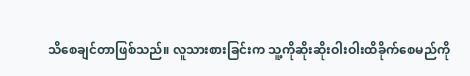သိစေချင်တာဖြစ်သည်။ လူသားစားခြင်းက သူ့ကိုဆိုးဆိုးဝါးဝါးထိခိုက်စေမည်ကို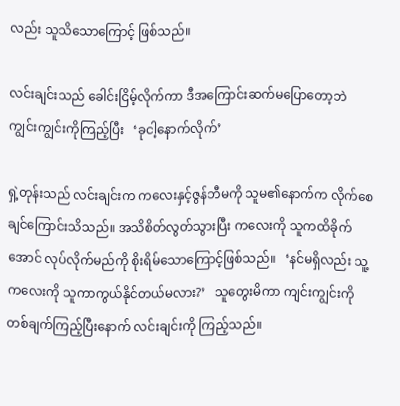လည်း သူသိသောကြောင့် ဖြစ်သည်။

လင်းချင်းသည် ခေါင်းငြိမ့်လိုက်ကာ ဒီအကြောင်းဆက်မပြောတော့ဘဲ ကျွင်းကျွင်းကိုကြည့်ပြီး   ‘ခုငါ့နောက်လိုက်’

ရှဲ့တုန်းသည် လင်းချင်းက ကလေးနှင့်ဇွန်ဘီမကို သူမ၏နောက်က လိုက်စေချင်ကြောင်းသိသည်။ အသိစိတ်လွတ်သွားပြီး ကလေးကို သူကထိခိုက်အောင် လုပ်လိုက်မည်ကို စိုးရိမ်သောကြောင့်ဖြစ်သည်။   ‘နင်မရှိလည်း သူ့ကလေးကို သူကာကွယ်နိုင်တယ်မလား?’   သူတွေးမိကာ ကျင်းကျွင်းကို တစ်ချက်ကြည့်ပြီးနောက် လင်းချင်းကို ကြည့်သည်။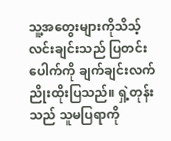သူ့အတွေးများကိုသိသ့် လင်းချင်းသည် ပြတင်းပေါက်ကို ချက်ချင်းလက်ညိုးထိုးပြသည်။ ရှဲ့တုန်းသည် သူမပြရာကို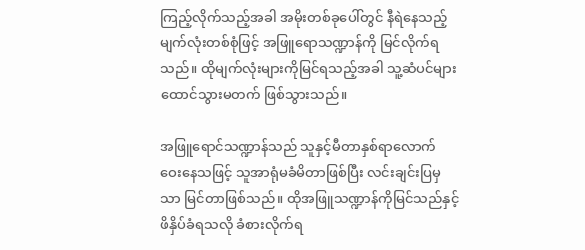ကြည့်လိုက်သည့်အခါ အမိုးတစ်ခုပေါ်တွင် နီရဲနေသည့် မျက်လုံးတစ်စုံဖြင့် အဖြူရောသဏ္ဍာန်ကို မြင်လိုက်ရသည်။ ထိုမျက်လုံးများကိုမြင်ရသည့်အခါ သူ့ဆံပင်များ ထောင်သွားမတက် ဖြစ်သွားသည်။

အဖြူရောင်သဏ္ဍာန်သည် သူနှင့်မီတာနှစ်ရာလောက် ဝေးနေသဖြင့် သူအာရုံမခံမိတာဖြစ်ပြီး လင်းချင်းပြမှသာ မြင်တာဖြစ်သည်။ ထိုအဖြူသဏ္ဍာန်ကိုမြင်သည်နှင့် ဖိနှိပ်ခံရသလို ခံစားလိုက်ရ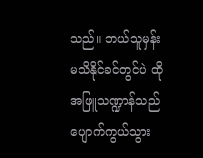သည်။ ဘယ်သူမှန်း မသိနိုင်ခင်တွင်ပဲ ထိုအဖြူသဏ္ဍာန်သည် ပျောက်ကွယ်သွား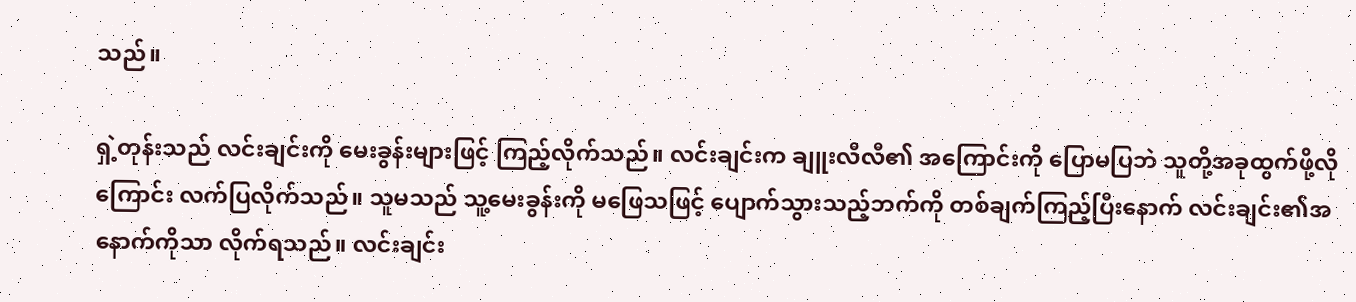သည်။

ရှဲ့တုန်းသည် လင်းချင်းကို မေးခွန်းများဖြင့် ကြည့်လိုက်သည်။ လင်းချင်းက ချူးလီလီ၏ အကြောင်းကို ပြောမပြဘဲ သူတို့အခုထွက်ဖို့လိုကြောင်း လက်ပြလိုက်သည်။ သူမသည် သူ့မေးခွန်းကို မဖြေသဖြင့် ပျောက်သွားသည့်ဘက်ကို တစ်ချက်ကြည့်ပြီးနောက် လင်းချင်း၏အနောက်ကိုသာ လိုက်ရသည်။ လင်းချင်း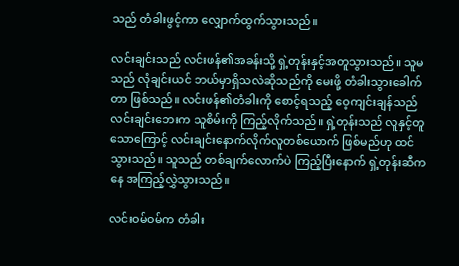သည် တံခါးဖွင့်ကာ လျှောက်ထွက်သွားသည်။

လင်းချင်းသည် လင်းဖန်၏အခန်းသို့ ရှဲ့တုန်းနှင့်အတူသွားသည်။ သူမသည် လုံချင်းယင် ဘယ်မှာရှိသလဲဆိုသည်ကို မေးဖို့ တံခါးသွားခေါက်တာ ဖြစ်သည်။ လင်းဖန်၏တံခါးကို စောင့်ရသည့် ဝေ့ကျင်းချန်သည် လင်းချင်းဘေးက သူစိမ်းကို ကြည့်လိုက်သည်။ ရှဲ့တုန်းသည် လူနှင့်တူသောကြောင့် လင်းချင်းနောက်လိုက်လူတစ်ယောက် ဖြစ်မည်ဟု ထင်သွားသည်။ သူသည် တစ်ချက်လောက်ပဲ ကြည့်ပြီးနောက် ရှဲ့တုန်းဆီကနေ အကြည့်လွှဲသွားသည်။

လင်းဝမ်ဝမ်က တံခါး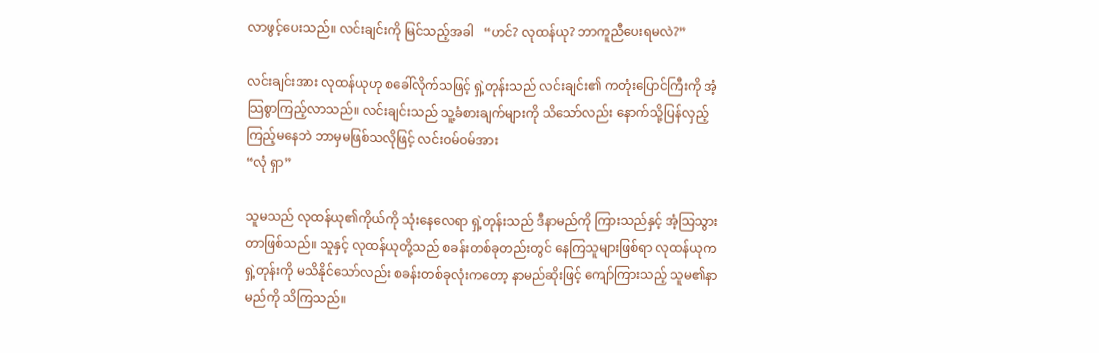လာဖွင့်ပေးသည်။ လင်းချင်းကို မြင်သည့်အခါ   “ဟင်? လုထန်ယု? ဘာကူညီပေးရမလဲ?”

လင်းချင်းအား လုထန်ယုဟု စခေါ်လိုက်သဖြင့် ရှဲ့တုန်းသည် လင်းချင်း၏ ကတုံးပြောင်ကြီးကို အံ့သြစွာကြည့်လာသည်။ လင်းချင်းသည် သူ့ခံစားချက်များကို သိသော်လည်း နောက်သို့ပြန်လှည့်ကြည့်မနေဘဲ ဘာမှမဖြစ်သလိုဖြင့် လင်းဝမ်ဝမ်အား
“လုံ ရှာ”

သူမသည် လုထန်ယု၏ကိုယ်ကို သုံးနေလေရာ ရှဲ့တုန်းသည် ဒီနာမည်ကို ကြားသည်နှင့် အံ့သြသွားတာဖြစ်သည်။ သူနှင့် လုထန်ယုတို့သည် စခန်းတစ်ခုတည်းတွင် နေကြသူများဖြစ်ရာ လုထန်ယုက ရှဲ့တုန်းကို မသိနိုင်သော်လည်း စခန်းတစ်ခုလုံးကတော့ နာမည်ဆိုးဖြင့် ကျော်ကြားသည့် သူမ၏နာမည်ကို သိကြသည်။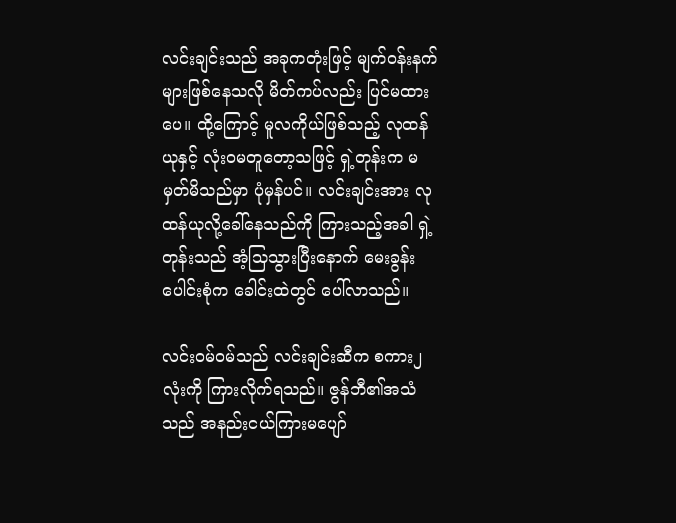လင်းချင်းသည် အခုကတုံးဖြင့် မျက်ဝန်းနက်များဖြစ်နေသလို မိတ်ကပ်လည်း ပြင်မထားပေ။ ထို့ကြောင့် မူလကိုယ်ဖြစ်သည့် လုထန်ယုနှင့် လုံးဝမတူတော့သဖြင့် ရှဲ့တုန်းက မမှတ်မိသည်မှာ ပုံမှန်ပင်။ လင်းချင်းအား လုထန်ယုလို့ခေါ်နေသည်ကို ကြားသည့်အခါ ရှဲ့တုန်းသည် အံ့သြသွားပြီးနောက် မေးခွန်းပေါင်းစုံက ခေါင်းထဲတွင် ပေါ်လာသည်။

လင်းဝမ်ဝမ်သည် လင်းချင်းဆီက စကား၂လုံးကို ကြားလိုက်ရသည်။ ဇွန်ဘီ၏အသံသည် အနည်းငယ်ကြားမပျော်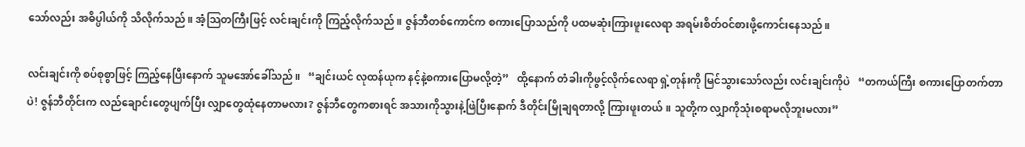သော်လည်း အဓိပ္ပါယ်ကို သိလိုက်သည်။ အံ့သြတကြီးဖြင့် လင်းချင်းကို ကြည့်လိုက်သည်။ ဇွန်ဘီတစ်ကောင်က စကားပြောသည်ကို ပထမဆုံးကြားဖူးလေရာ အရမ်းစိတ်ဝင်စားဖို့ကောင်းနေသည်။

လင်းချင်းကို စပ်စုစွာဖြင့် ကြည့်နေပြီးနောက် သူမအော်ခေါ်သည်။   “ချင်းယင် လုထန်ယုက နင့်နဲ့စကားပြောမလို့တဲ့”   ထို့နောက် တံခါးကိုဖွင့်လိုက်လေရာ ရှဲ့တုန်းကို မြင်သွားသော်လည်း လင်းချင်းကိုပဲ   “တကယ်ကြီး စကားပြောတက်တာပဲ! ဇွန်ဘီတိုင်းက လည်ချောင်းတွေပျက်ပြီး လျှာတွေထုံနေတာမလား? ဇွန်ဘီတွေကစားရင် အသားကိုသွားနဲ့ဖြဲပြီးနောက် ဒီတိုင်းမြိုချရတာလို့ ကြားဖူးတယ်။ သူတို့က လျှာကိုသုံးစရာမလိုဘူးမလား”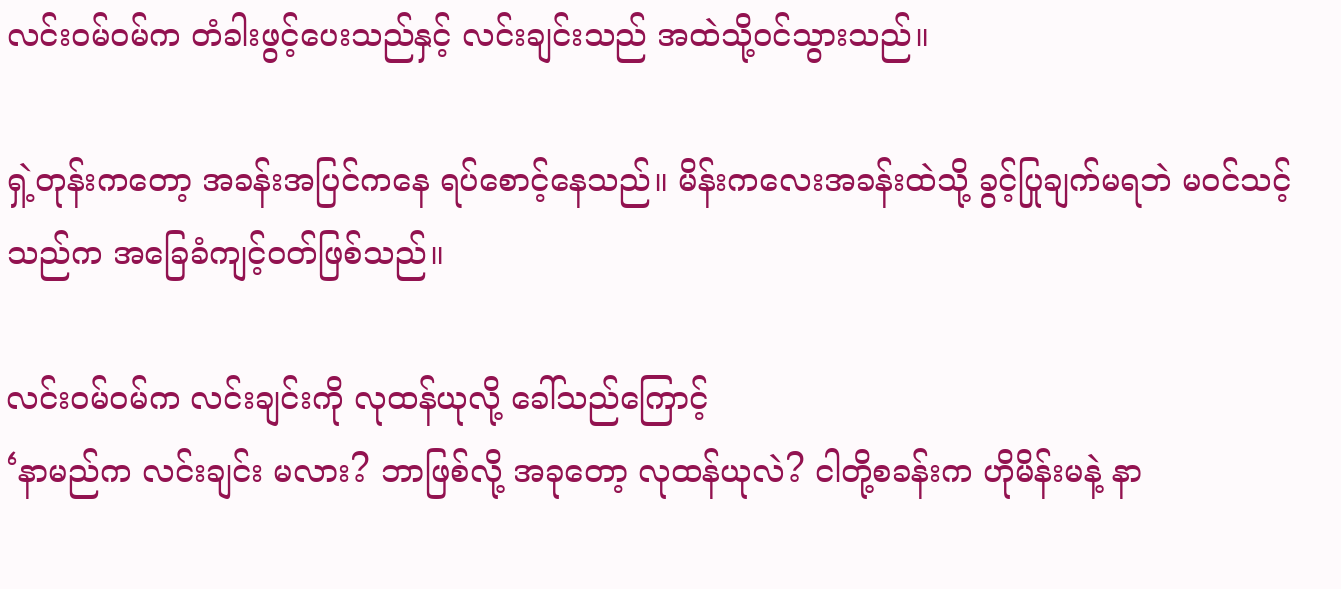လင်းဝမ်ဝမ်က တံခါးဖွင့်ပေးသည်နှင့် လင်းချင်းသည် အထဲသို့ဝင်သွားသည်။

ရှဲ့တုန်းကတော့ အခန်းအပြင်ကနေ ရပ်စောင့်နေသည်။ မိန်းကလေးအခန်းထဲသို့ ခွင့်ပြုချက်မရဘဲ မဝင်သင့်သည်က အခြေခံကျင့်ဝတ်ဖြစ်သည်။

လင်းဝမ်ဝမ်က လင်းချင်းကို လုထန်ယုလို့ ခေါ်သည်ကြောင့်
‘နာမည်က လင်းချင်း မလား? ဘာဖြစ်လို့ အခုတော့ လုထန်ယုလဲ? ငါတို့စခန်းက ဟိုမိန်းမနဲ့ နာ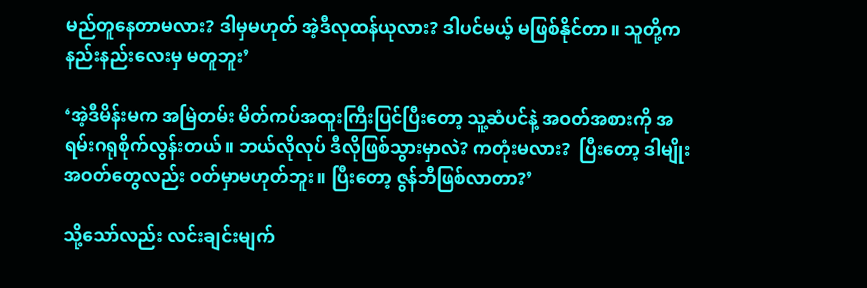မည်တူနေတာမလား? ဒါမှမဟုတ် အဲ့ဒီလုထန်ယုလား? ဒါပင်မယ့် မဖြစ်နိုင်တာ။ သူတို့က နည်းနည်းလေးမှ မတူဘူး’

‘အဲ့ဒီမိန်းမက အမြဲတမ်း မိတ်ကပ်အထူးကြီးပြင်ပြီးတော့ သူ့ဆံပင်နဲ့ အဝတ်အစားကို အရမ်းဂရုစိုက်လွန်းတယ်။ ဘယ်လိုလုပ် ဒီလိုဖြစ်သွားမှာလဲ? ကတုံးမလား?  ပြီးတော့ ဒါမျိုးအဝတ်တွေလည်း ဝတ်မှာမဟုတ်ဘူး။ ပြီးတော့ ဇွန်ဘီဖြစ်လာတာ?’

သို့သော်လည်း လင်းချင်းမျက်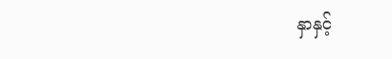နှာနှင့်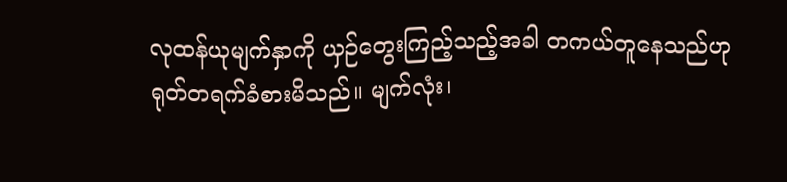လုထန်ယုမျက်နှာကို ယှဉ်တွေးကြည့်သည့်အခါ တကယ်တူနေသည်ဟု ရုတ်တရက်ခံစားမိသည်။ မျက်လုံး၊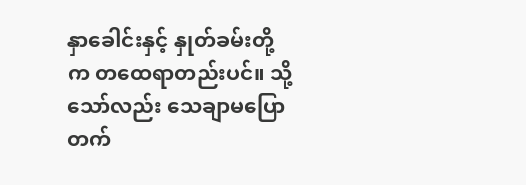နှာခေါင်းနှင့် နှုတ်ခမ်းတို့က တထေရာတည်းပင်။ သို့သော်လည်း သေချာမပြောတက်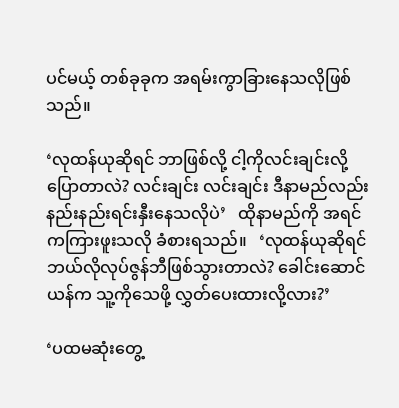ပင်မယ့် တစ်ခုခုက အရမ်းကွာခြားနေသလိုဖြစ်သည်။

‘လုထန်ယုဆိုရင် ဘာဖြစ်လို့ ငါ့ကိုလင်းချင်းလို့ ပြောတာလဲ? လင်းချင်း လင်းချင်း ဒီနာမည်လည်း နည်းနည်းရင်းနှီးနေသလိုပဲ’   ထိုနာမည်ကို အရင်ကကြားဖူးသလို ခံစားရသည်။   ‘လုထန်ယုဆိုရင် ဘယ်လိုလုပ်ဇွန်ဘီဖြစ်သွားတာလဲ? ခေါင်းဆောင်ယန်က သူ့ကိုသေဖို့ လွှတ်ပေးထားလို့လား?’

‘ပထမဆုံးတွေ့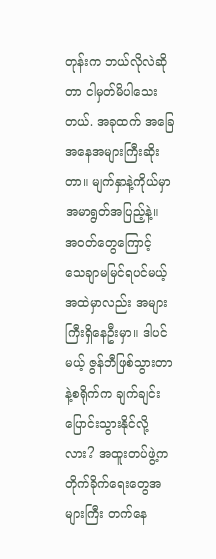တုန်းက ဘယ်လိုလဲဆိုတာ ငါမှတ်မိပါသေးတယ်. အခုထက် အခြေအနေအများကြီးဆိုးတာ။ မျက်နှာနဲ့ကိုယ်မှာ အမာရွတ်အပြည့်နဲ့။  အဝတ်တွေကြောင့် သေချာမမြင်ရပင်မယ့် အထဲမှာလည်း အများကြီးရှိနေဦးမှာ။ ဒါပင်မယ့် ဇွန်ဘီဖြစ်သွားတာနဲ့စရိုက်က ချက်ချင်းပြောင်းသွားနိုင်လို့လား? အထူးတပ်ဖွဲ့က တိုက်ခိုက်ရေးတွေအများကြီး တက်နေ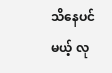သိနေပင်မယ့် လု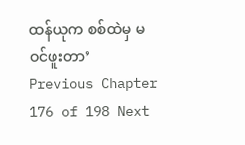ထန်ယုက စစ်ထဲမှ မဝင်ဖူးတာ’
Previous Chapter 176 of 198 Next